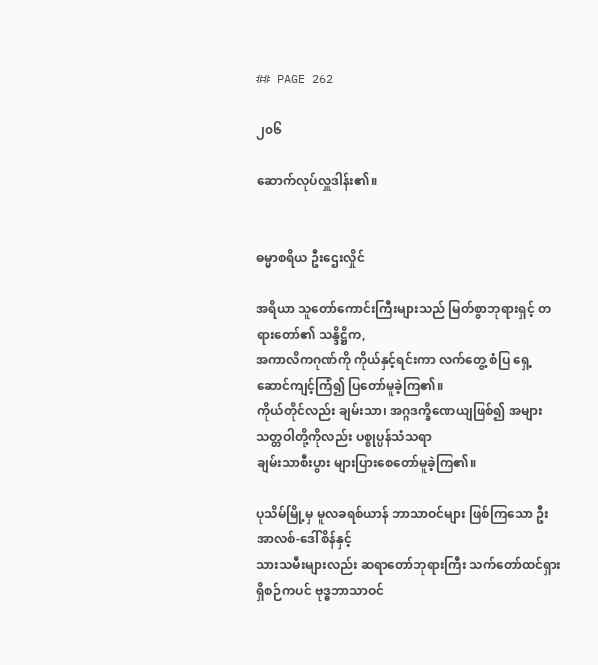## PAGE 262

၂၀၆

ဆောက်လုပ်လှူဒါန်း၏။


ဓမ္မာစရိယ ဦးဌေးလှိုင်

အရိယာ သူတော်ကောင်းကြီးများသည် မြတ်စွာဘုရားရှင့် တရားတော်၏ သန္ဒိဋ္ဌိက,
အကာလိကဂုဏ်ကို ကိုယ်နှင့်ရင်းကာ လက်တွေ့ စံပြ ရှေ့ဆောင်ကျင့်ကြံ၍ ပြတော်မူခဲ့ကြ၏။
ကိုယ်တိုင်လည်း ချမ်းသာ၊ အဂ္ဂဒက္ခိဏေယျဖြစ်၍ အများသတ္တဝါတို့ကိုလည်း ပစ္စုပ္ပန်သံသရာ
ချမ်းသာစီးပွား များပြားစေတော်မူခဲ့ကြ၏။

ပုသိမ်မြို့မှ မူလခရစ်ယာန် ဘာသာဝင်များ ဖြစ်ကြသော ဦးအာလစ်-ဒေါ်စိန်နှင့်
သားသမီးများလည်း ဆရာတော်ဘုရားကြီး သက်တော်ထင်ရှား ရှိစဉ်ကပင် ဗုဒ္ဓဘာသာဝင်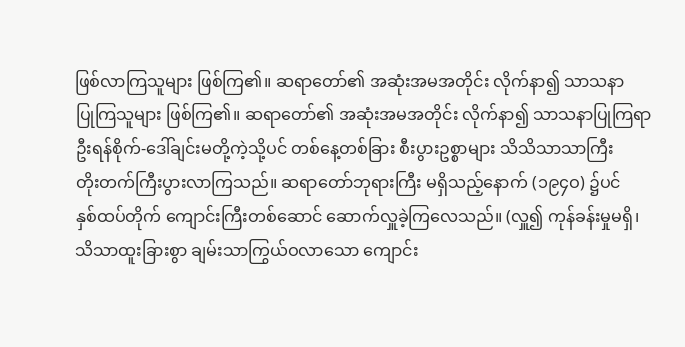ဖြစ်လာကြသူများ ဖြစ်ကြ၏။ ဆရာတော်၏ အဆုံးအမအတိုင်း လိုက်နာ၍ သာသနာ
ပြုကြသူများ ဖြစ်ကြ၏။ ဆရာတော်၏ အဆုံးအမအတိုင်း လိုက်နာ၍ သာသနာပြုကြရာ
ဦးရန်စိုက်-ဒေါ်ချင်းမတို့ကဲ့သို့ပင် တစ်နေ့တစ်ခြား စီးပွားဥစ္စာများ သိသိသာသာကြီး
တိုးတက်ကြီးပွားလာကြသည်။ ဆရာတော်ဘုရားကြီး မရှိသည့်နောက် (၁၉၄ဝ) ၌ပင်
နှစ်ထပ်တိုက် ကျောင်းကြီးတစ်ဆောင် ဆောက်လှူခဲ့ကြလေသည်။ (လှူ၍ ကုန်ခန်းမှုမရှိ၊
သိသာထူးခြားစွာ ချမ်းသာကြွယ်ဝလာသော ကျောင်း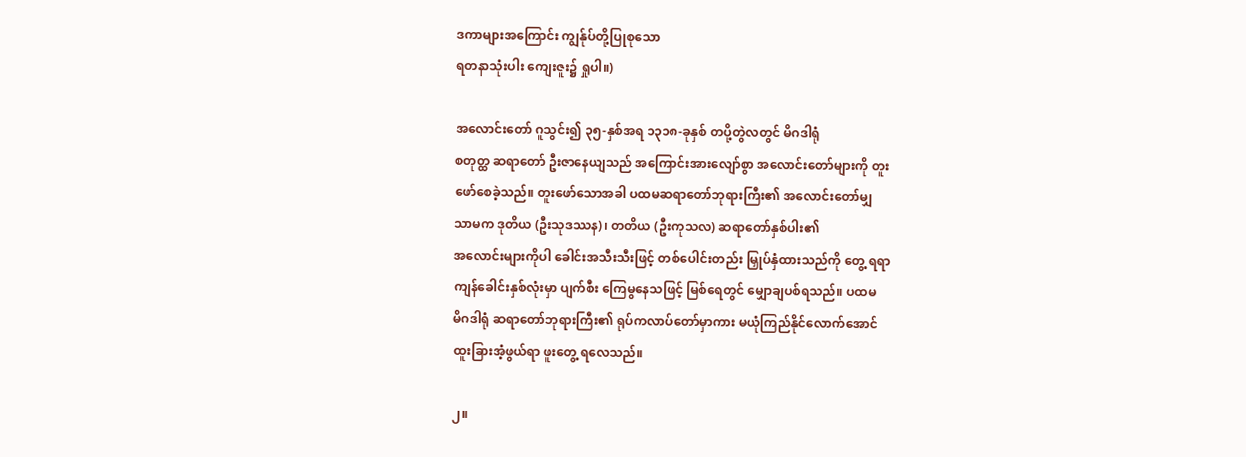ဒကာများအကြောင်း ကျွန်ုပ်တို့ပြုစုသော
ရတနာသုံးပါး ကျေးဇူး၌ ရှုပါ။)

အလောင်းတော် ဂူသွင်း၍ ၃၅-နှစ်အရ ၁၃၁၈-ခုနှစ် တပို့တွဲလတွင် မိဂဒါရုံ
စတုတ္ထ ဆရာတော် ဦးဇာနေယျသည် အကြောင်းအားလျော်စွာ အလောင်းတော်များကို တူး
ဖော်စေခဲ့သည်။ တူးဖော်သောအခါ ပထမဆရာတော်ဘုရားကြီး၏ အလောင်းတော်မျှ
သာမက ဒုတိယ (ဦးသုဒဿန)၊ တတိယ (ဦးကုသလ) ဆရာတော်နှစ်ပါး၏
အလောင်းများကိုပါ ခေါင်းအသီးသီးဖြင့် တစ်ပေါင်းတည်း မြှုပ်နှံထားသည်ကို တွေ့ ရရာ
ကျန်ခေါင်းနှစ်လုံးမှာ ပျက်စီး ကြေမွနေသဖြင့် မြစ်ရေတွင် မျှောချပစ်ရသည်။ ပထမ
မိဂဒါရုံ ဆရာတော်ဘုရားကြီး၏ ရုပ်ကလာပ်တော်မှာကား မယုံကြည်နိုင်လောက်အောင်
ထူးခြားအံ့ဖွယ်ရာ ဖူးတွေ့ ရလေသည်။

၂။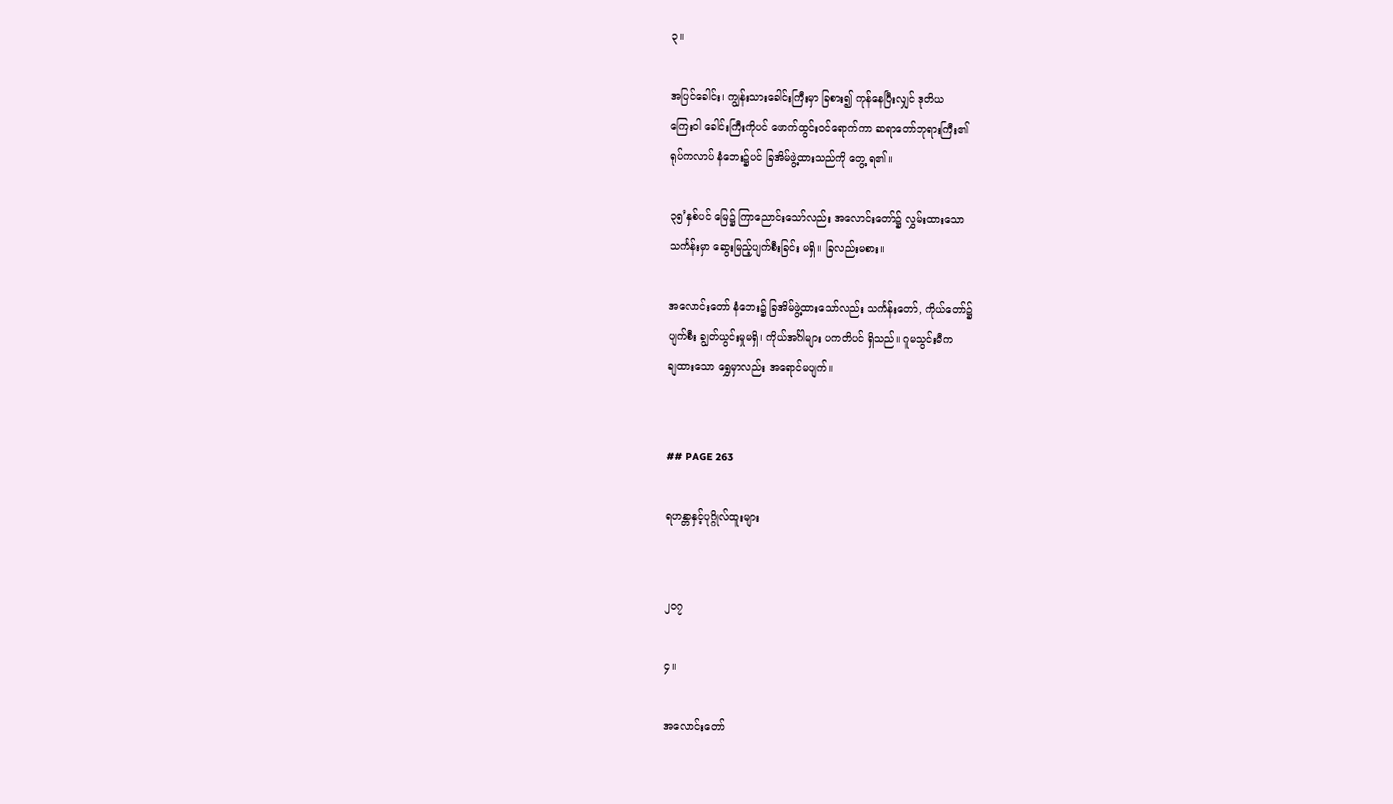၃။

အပြင်ခေါင်း၊ ကျွန်းသားခေါင်းကြီးမှာ ခြစား၍ ကုန်နေပြီးလျှင် ဒုတိယ
ကြေးဝါ ခေါင်းကြီးကိုပင် ဖောက်ထွင်းဝင်ရောက်ကာ ဆရာတော်ဘုရားကြီး၏
ရုပ်ကလာပ် နံဘေး၌ပင် ခြအိမ်ဖွဲ့ထားသည်ကို တွေ့ ရ၏။

၃၅’နှစ်ပင် မြေ၌ ကြာညောင်းသော်လည်း အလောင်းတော်၌ လွှမ်းထားသော
သင်္ကန်းမှာ ဆွေးမြည့်ပျက်စီးခြင်း မရှိ။ ခြလည်းမစား။

အလောင်းတော် နံဘေး၌ ခြအိမ်ဖွဲ့ထားသော်လည်း သင်္ကန်းတော်, ကိုယ်တော်၌
ပျက်စီး ချွတ်ယွင်းမှုမရှိ၊ ကိုယ်အင်္ဂါများ ပကတိပင် ရှိသည်။ ဂူမသွင်းမီက
ချထားသော ရွှေမှာလည်း အရောင်မပျက်။


## PAGE 263

ရဟန္တာနှင့်ပုဂ္ဂိုလ်ထူးများ


၂၀၇

၄။

အလောင်းတော်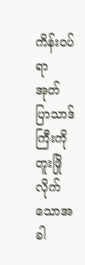ကိန်းဝပ်ရာ အုတ်ပြာသာဒ်ကြီးကို တူးဖြိုလိုက်သောအခါ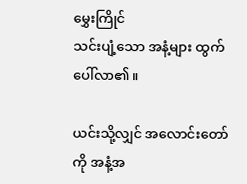မွှေးကြိုင်
သင်းပျံ့သော အနံ့များ ထွက်ပေါ်လာ၏။

ယင်းသို့လျှင် အလောင်းတော်ကို အနံ့အ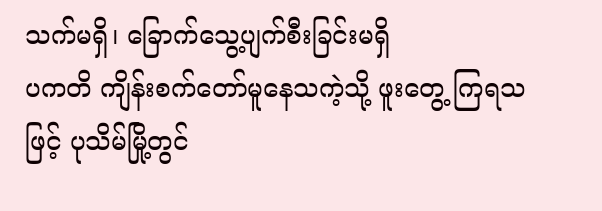သက်မရှိ၊ ခြောက်သွေ့ပျက်စီးခြင်းမရှိ
ပကတိ ကျိန်းစက်တော်မူနေသကဲ့သို့ ဖူးတွေ့ ကြရသဖြင့် ပုသိမ်မြို့တွင်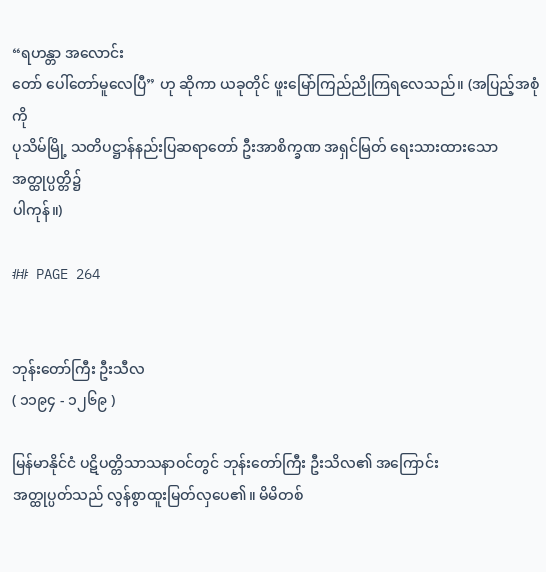“ရဟန္တာ အလောင်း
တော် ပေါ်တော်မူလေပြီ” ဟု ဆိုကာ ယခုတိုင် ဖူးမြော်ကြည်ညိုကြရလေသည်။ (အပြည့်အစုံကို
ပုသိမ်မြို့ သတိပဋ္ဌာန်နည်းပြဆရာတော် ဦးအာစိက္ခဏ အရှင်မြတ် ရေးသားထားသော အတ္ထုပ္ပတ္တိ၌
ပါကုန်။)

## PAGE 264


ဘုန်းတော်ကြီး ဦးသီလ
( ၁၁၉၄ - ၁၂၆၉ )

မြန်မာနိုင်ငံ ပဋိပတ္တိသာသနာဝင်တွင် ဘုန်းတော်ကြီး ဦးသိလ၏ အကြောင်း
အတ္ထုပ္ပတ်သည် လွန်စွာထူးမြတ်လှပေ၏။ မိမိတစ်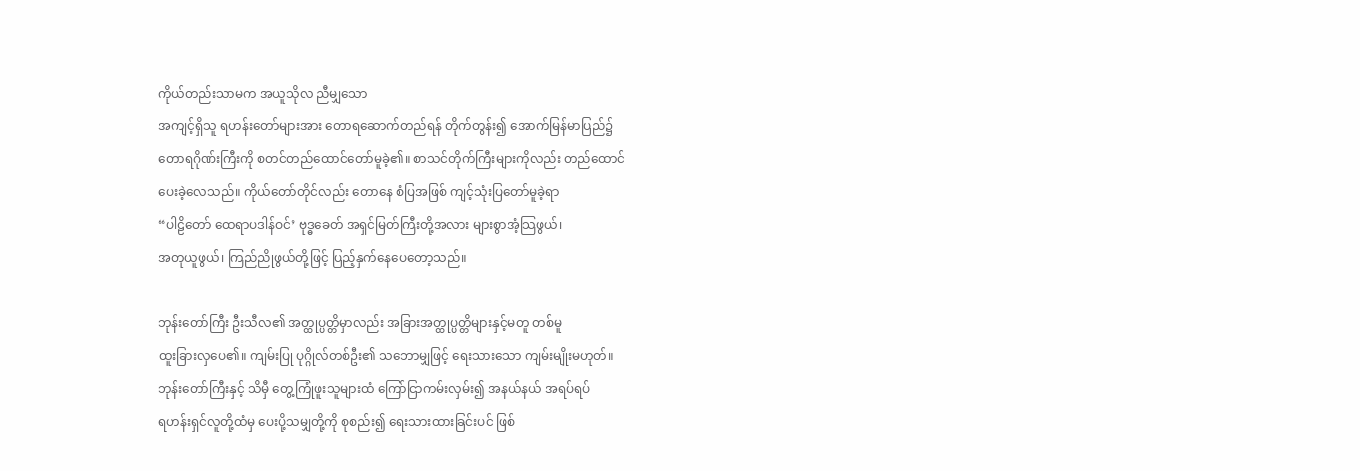ကိုယ်တည်းသာမက အယူသိုလ ညီမျှသော
အကျင့်ရှိသူ ရဟန်းတော်များအား တောရဆောက်တည်ရန် တိုက်တွန်း၍ အောက်မြန်မာပြည်၌
တောရဂိုဏ်းကြီးကို စတင်တည်ထောင်တော်မူခဲ့၏။ စာသင်တိုက်ကြီးများကိုလည်း တည်ထောင်
ပေးခဲ့လေသည်။ ကိုယ်တော်တိုင်လည်း တောနေ စံပြအဖြစ် ကျင့်သုံးပြတော်မူခဲ့ရာ
“ပါဠိတော် ထေရာပဒါန်ဝင်’ ဗုဒ္ဓခေတ် အရှင်မြတ်ကြီးတို့အလား များစွာအံ့သြဖွယ်၊
အတုယူဖွယ်၊ ကြည်ညိုဖွယ်တို့ဖြင့် ပြည့်နှက်နေပေတော့သည်။

ဘုန်းတော်ကြီး ဦးသီလ၏ အတ္ထုပ္ပတ္တိမှာလည်း အခြားအတ္ထုပ္ပတ္တိများနှင့်မတူ တစ်မူ
ထူးခြားလှပေ၏။ ကျမ်းပြု ပုဂ္ဂိုလ်တစ်ဦး၏ သဘောမျှဖြင့် ရေးသားသော ကျမ်းမျိုးမဟုတ်။
ဘုန်းတော်ကြီးနှင့် သိမှီ တွေ့ကြုံဖူးသူများထံ ကြော်ငြာကမ်းလှမ်း၍ အနယ်နယ် အရပ်ရပ်
ရဟန်းရှင်လူတို့ထံမှ ပေးပို့သမျှတို့ကို စုစည်း၍ ရေးသားထားခြင်းပင် ဖြစ်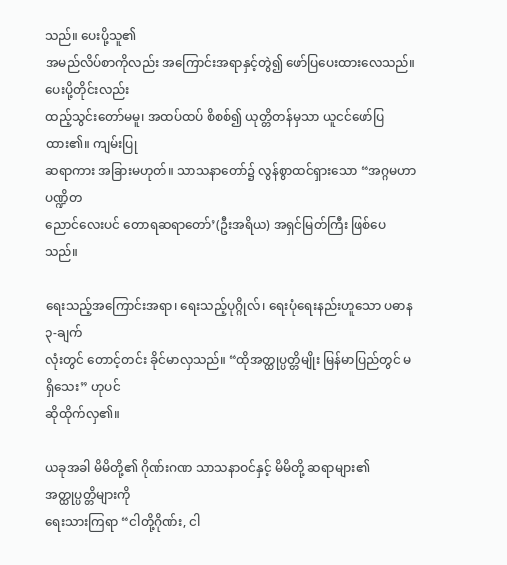သည်။ ပေးပို့သူ၏
အမည်လိပ်စာကိုလည်း အကြောင်းအရာနှင့်တွဲ၍ ဖော်ပြပေးထားလေသည်။ ပေးပို့တိုင်းလည်း
ထည့်သွင်းတော်မမူ၊ အထပ်ထပ် စိစစ်၍ ယုတ္တိတန်မှသာ ယူငင်ဖော်ပြထား၏။ ကျမ်းပြု
ဆရာကား အခြားမဟုတ်။ သာသနာတော်၌ လွန်စွာထင်ရှားသော “အဂ္ဂမဟာပဏ္ဍိတ
ညောင်လေးပင် တောရဆရာတော်’(ဦးအရိယ) အရှင်မြတ်ကြီး ဖြစ်ပေသည်။

ရေးသည့်အကြောင်းအရာ၊ ရေးသည့်ပုဂ္ဂိုလ်၊ ရေးပုံရေးနည်းဟူသော ပဓာန ၃-ချက်
လုံးတွင် တောင့်တင်း ခိုင်မာလှသည်။ “ထိုအတ္ထုပ္ပတ္တိမျိုး မြန်မာပြည်တွင် မရှိသေး” ဟုပင်
ဆိုထိုက်လှ၏။

ယခုအခါ မိမိတို့၏ ဂိုဏ်းဂဏ သာသနာဝင်နှင့် မိမိတို့ ဆရာများ၏ အတ္ထုပ္ပတ္တိများကို
ရေးသားကြရာ “ငါတို့ဂိုဏ်း, ငါ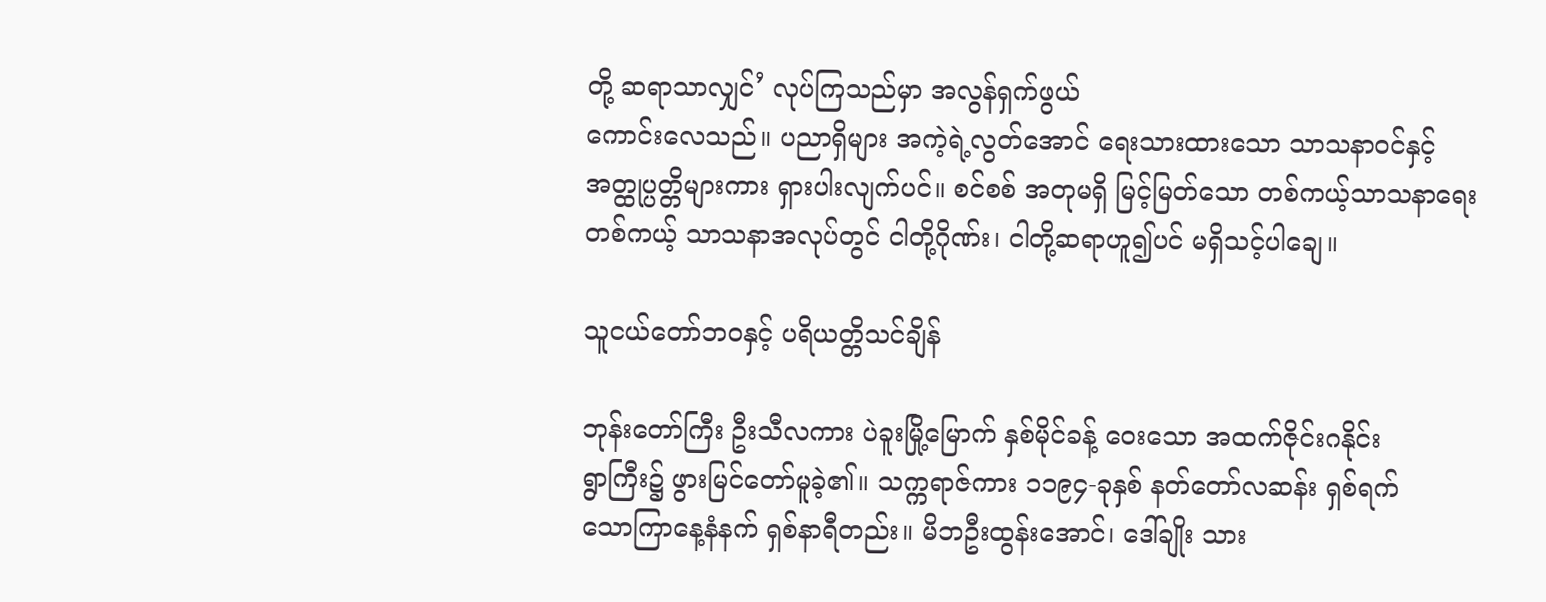တို့ ဆရာသာလျှင်’ လုပ်ကြသည်မှာ အလွန်ရှက်ဖွယ်
ကောင်းလေသည်။ ပညာရှိများ အကဲ့ရဲ့လွတ်အောင် ရေးသားထားသော သာသနာဝင်နှင့်
အတ္ထုပ္ပတ္တိများကား ရှားပါးလျက်ပင်။ စင်စစ် အတုမရှိ မြင့်မြတ်သော တစ်ကယ့်သာသနာရေး
တစ်ကယ့် သာသနာအလုပ်တွင် ငါတို့ဂိုဏ်း၊ ငါတို့ဆရာဟူ၍ပင် မရှိသင့်ပါချေ။

သူငယ်တော်ဘဝနှင့် ပရိယတ္တိသင်ချိန်

ဘုန်းတော်ကြီး ဦးသီလကား ပဲခူးမြို့မြောက် နှစ်မိုင်ခန့် ဝေးသော အထက်ဇိုင်းဂနိုင်း
ရွာကြီး၌ ဖွားမြင်တော်မူခဲ့၏။ သက္ကရာဇ်ကား ၁၁၉၄-ခုနှစ် နတ်တော်လဆန်း ရှစ်ရက်
သောကြာနေ့နံနက် ရှစ်နာရီတည်း။ မိဘဦးထွန်းအောင်၊ ဒေါ်ချိုး သား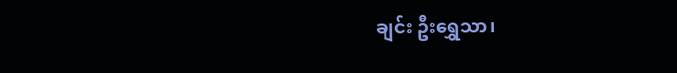ချင်း ဦးရွှေသာ၊